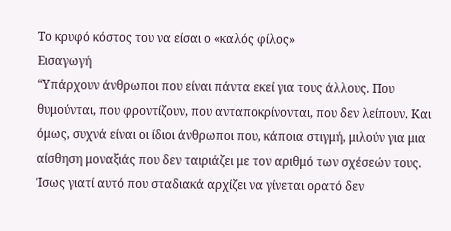Το κρυφό κόστος του να είσαι ο «καλός φίλος»
Εισαγωγή
“Υπάρχουν άνθρωποι που είναι πάντα εκεί για τους άλλους. Που θυμούνται, που φροντίζουν, που ανταποκρίνονται, που δεν λείπουν. Και όμως, συχνά είναι οι ίδιοι άνθρωποι που, κάποια στιγμή, μιλούν για μια αίσθηση μοναξιάς που δεν ταιριάζει με τον αριθμό των σχέσεών τους. Ίσως γιατί αυτό που σταδιακά αρχίζει να γίνεται ορατό δεν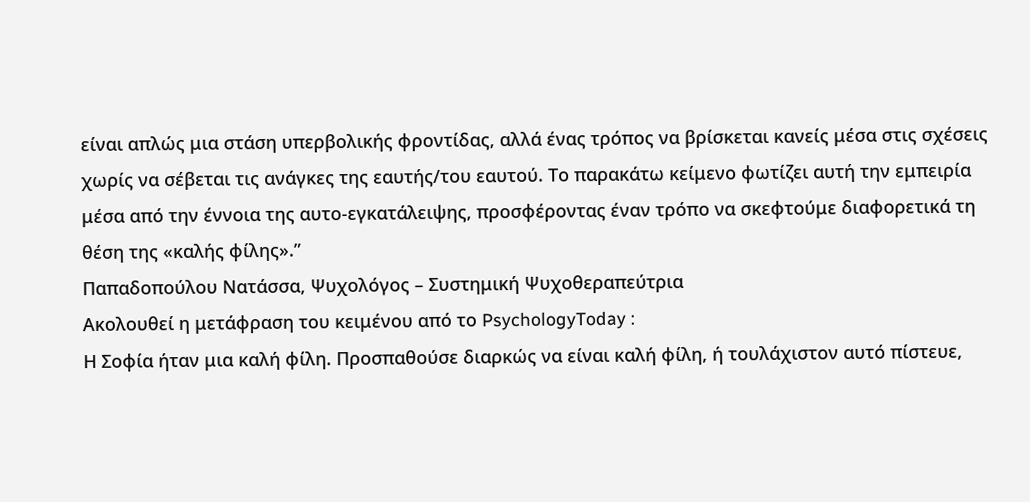είναι απλώς μια στάση υπερβολικής φροντίδας, αλλά ένας τρόπος να βρίσκεται κανείς μέσα στις σχέσεις χωρίς να σέβεται τις ανάγκες της εαυτής/του εαυτού. Το παρακάτω κείμενο φωτίζει αυτή την εμπειρία μέσα από την έννοια της αυτο-εγκατάλειψης, προσφέροντας έναν τρόπο να σκεφτούμε διαφορετικά τη θέση της «καλής φίλης».”
Παπαδοπούλου Νατάσσα, Ψυχολόγος – Συστημική Ψυχοθεραπεύτρια
Ακολουθεί η μετάφραση του κειμένου από το PsychologyToday :
Η Σοφία ήταν μια καλή φίλη. Προσπαθούσε διαρκώς να είναι καλή φίλη, ή τουλάχιστον αυτό πίστευε,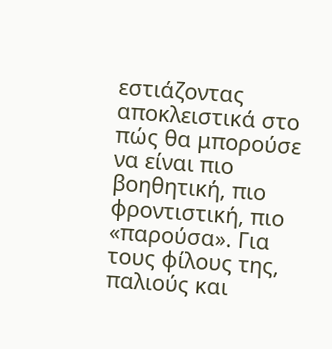εστιάζοντας αποκλειστικά στο πώς θα μπορούσε να είναι πιο βοηθητική, πιο φροντιστική, πιο «παρούσα». Για τους φίλους της, παλιούς και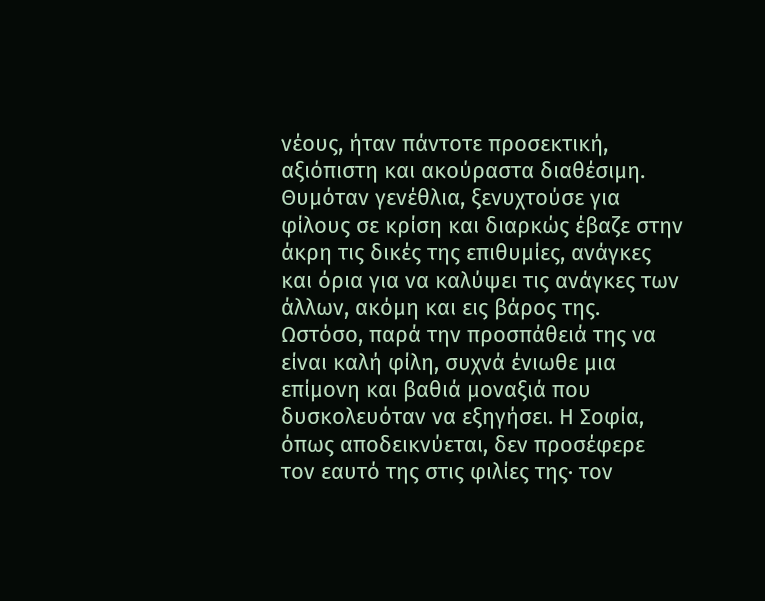νέους, ήταν πάντοτε προσεκτική, αξιόπιστη και ακούραστα διαθέσιμη. Θυμόταν γενέθλια, ξενυχτούσε για φίλους σε κρίση και διαρκώς έβαζε στην άκρη τις δικές της επιθυμίες, ανάγκες και όρια για να καλύψει τις ανάγκες των άλλων, ακόμη και εις βάρος της. Ωστόσο, παρά την προσπάθειά της να είναι καλή φίλη, συχνά ένιωθε μια επίμονη και βαθιά μοναξιά που δυσκολευόταν να εξηγήσει. Η Σοφία, όπως αποδεικνύεται, δεν προσέφερε τον εαυτό της στις φιλίες της· τον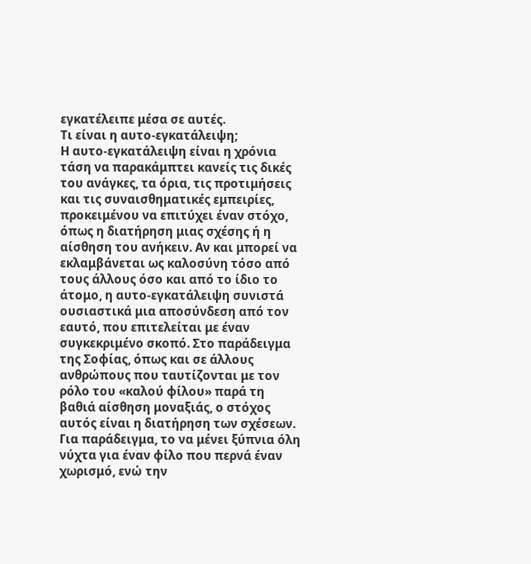εγκατέλειπε μέσα σε αυτές.
Τι είναι η αυτο-εγκατάλειψη;
Η αυτο-εγκατάλειψη είναι η χρόνια τάση να παρακάμπτει κανείς τις δικές του ανάγκες, τα όρια, τις προτιμήσεις και τις συναισθηματικές εμπειρίες, προκειμένου να επιτύχει έναν στόχο, όπως η διατήρηση μιας σχέσης ή η αίσθηση του ανήκειν. Αν και μπορεί να εκλαμβάνεται ως καλοσύνη τόσο από τους άλλους όσο και από το ίδιο το άτομο, η αυτο-εγκατάλειψη συνιστά ουσιαστικά μια αποσύνδεση από τον εαυτό, που επιτελείται με έναν συγκεκριμένο σκοπό. Στο παράδειγμα της Σοφίας, όπως και σε άλλους ανθρώπους που ταυτίζονται με τον ρόλο του «καλού φίλου» παρά τη βαθιά αίσθηση μοναξιάς, ο στόχος αυτός είναι η διατήρηση των σχέσεων. Για παράδειγμα, το να μένει ξύπνια όλη νύχτα για έναν φίλο που περνά έναν χωρισμό, ενώ την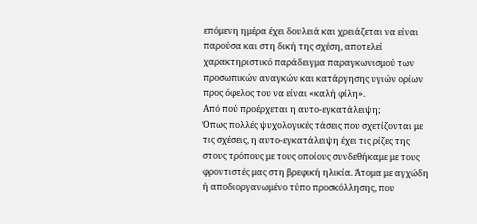επόμενη ημέρα έχει δουλειά και χρειάζεται να είναι παρούσα και στη δική της σχέση, αποτελεί χαρακτηριστικό παράδειγμα παραγκωνισμού των προσωπικών αναγκών και κατάργησης υγιών ορίων προς όφελος του να είναι «καλή φίλη».
Από πού προέρχεται η αυτο-εγκατάλειψη;
Όπως πολλές ψυχολογικές τάσεις που σχετίζονται με τις σχέσεις, η αυτο-εγκατάλειψη έχει τις ρίζες της στους τρόπους με τους οποίους συνδεθήκαμε με τους φροντιστές μας στη βρεφική ηλικία. Άτομα με αγχώδη ή αποδιοργανωμένο τύπο προσκόλλησης, που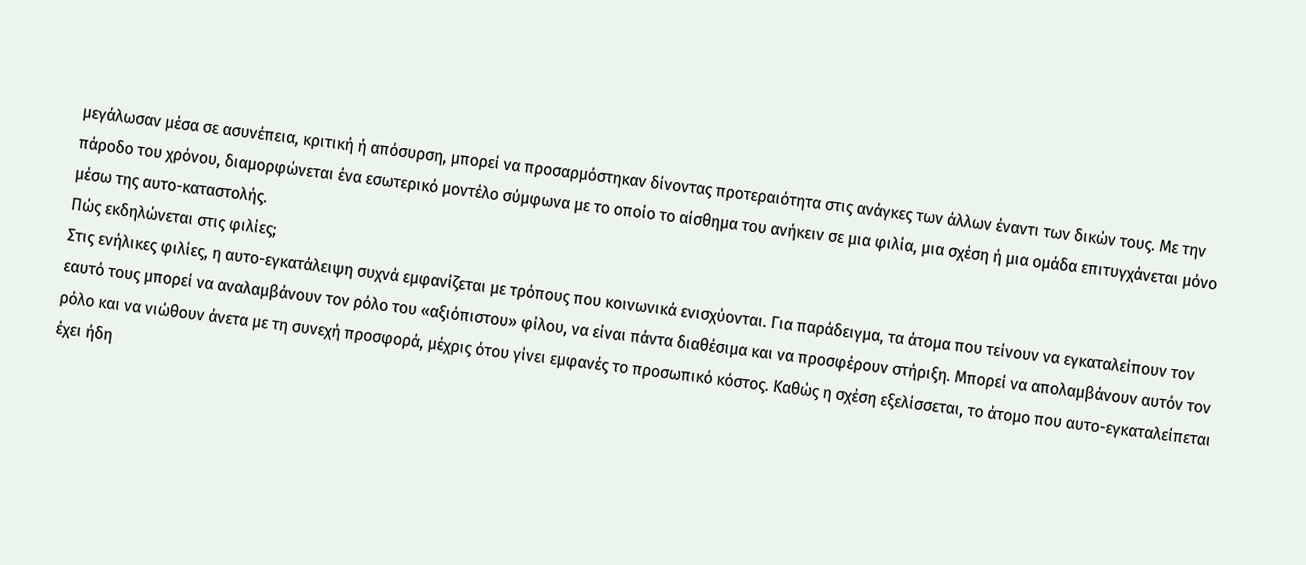μεγάλωσαν μέσα σε ασυνέπεια, κριτική ή απόσυρση, μπορεί να προσαρμόστηκαν δίνοντας προτεραιότητα στις ανάγκες των άλλων έναντι των δικών τους. Με την πάροδο του χρόνου, διαμορφώνεται ένα εσωτερικό μοντέλο σύμφωνα με το οποίο το αίσθημα του ανήκειν σε μια φιλία, μια σχέση ή μια ομάδα επιτυγχάνεται μόνο μέσω της αυτο-καταστολής.
Πώς εκδηλώνεται στις φιλίες;
Στις ενήλικες φιλίες, η αυτο-εγκατάλειψη συχνά εμφανίζεται με τρόπους που κοινωνικά ενισχύονται. Για παράδειγμα, τα άτομα που τείνουν να εγκαταλείπουν τον εαυτό τους μπορεί να αναλαμβάνουν τον ρόλο του «αξιόπιστου» φίλου, να είναι πάντα διαθέσιμα και να προσφέρουν στήριξη. Μπορεί να απολαμβάνουν αυτόν τον ρόλο και να νιώθουν άνετα με τη συνεχή προσφορά, μέχρις ότου γίνει εμφανές το προσωπικό κόστος. Καθώς η σχέση εξελίσσεται, το άτομο που αυτο-εγκαταλείπεται έχει ήδη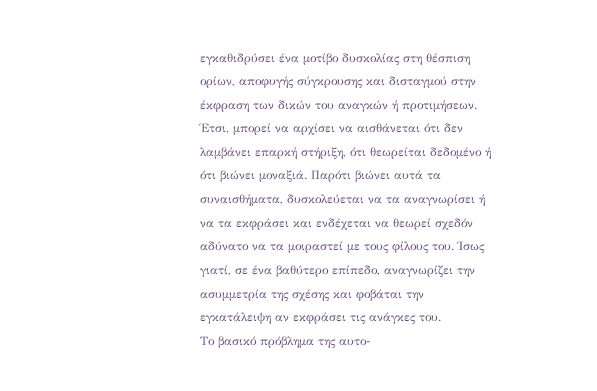εγκαθιδρύσει ένα μοτίβο δυσκολίας στη θέσπιση ορίων, αποφυγής σύγκρουσης και δισταγμού στην έκφραση των δικών του αναγκών ή προτιμήσεων. Έτσι, μπορεί να αρχίσει να αισθάνεται ότι δεν λαμβάνει επαρκή στήριξη, ότι θεωρείται δεδομένο ή ότι βιώνει μοναξιά. Παρότι βιώνει αυτά τα συναισθήματα, δυσκολεύεται να τα αναγνωρίσει ή να τα εκφράσει και ενδέχεται να θεωρεί σχεδόν αδύνατο να τα μοιραστεί με τους φίλους του. Ίσως γιατί, σε ένα βαθύτερο επίπεδο, αναγνωρίζει την ασυμμετρία της σχέσης και φοβάται την εγκατάλειψη αν εκφράσει τις ανάγκες του.
Το βασικό πρόβλημα της αυτο-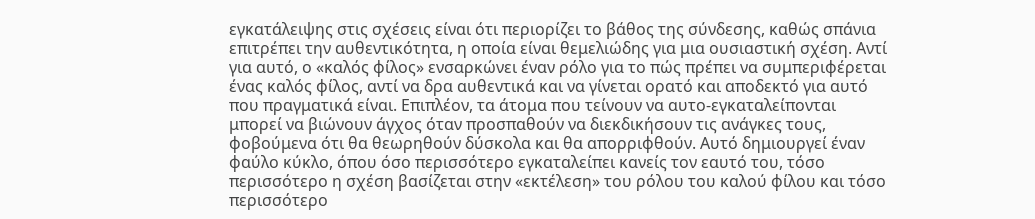εγκατάλειψης στις σχέσεις είναι ότι περιορίζει το βάθος της σύνδεσης, καθώς σπάνια επιτρέπει την αυθεντικότητα, η οποία είναι θεμελιώδης για μια ουσιαστική σχέση. Αντί για αυτό, ο «καλός φίλος» ενσαρκώνει έναν ρόλο για το πώς πρέπει να συμπεριφέρεται ένας καλός φίλος, αντί να δρα αυθεντικά και να γίνεται ορατό και αποδεκτό για αυτό που πραγματικά είναι. Επιπλέον, τα άτομα που τείνουν να αυτο-εγκαταλείπονται μπορεί να βιώνουν άγχος όταν προσπαθούν να διεκδικήσουν τις ανάγκες τους, φοβούμενα ότι θα θεωρηθούν δύσκολα και θα απορριφθούν. Αυτό δημιουργεί έναν φαύλο κύκλο, όπου όσο περισσότερο εγκαταλείπει κανείς τον εαυτό του, τόσο περισσότερο η σχέση βασίζεται στην «εκτέλεση» του ρόλου του καλού φίλου και τόσο περισσότερο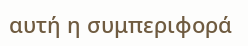αυτή η συμπεριφορά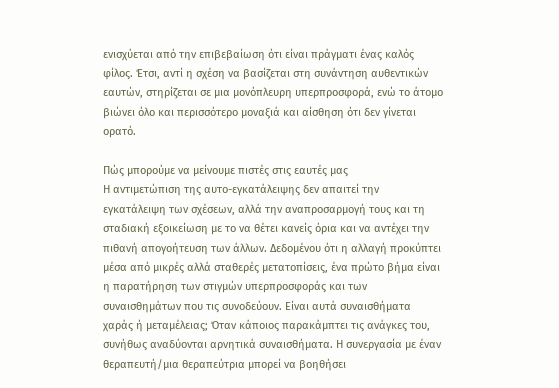ενισχύεται από την επιβεβαίωση ότι είναι πράγματι ένας καλός φίλος. Έτσι, αντί η σχέση να βασίζεται στη συνάντηση αυθεντικών εαυτών, στηρίζεται σε μια μονόπλευρη υπερπροσφορά, ενώ το άτομο βιώνει όλο και περισσότερο μοναξιά και αίσθηση ότι δεν γίνεται ορατό.

Πώς μπορούμε να μείνουμε πιστές στις εαυτές μας
Η αντιμετώπιση της αυτο-εγκατάλειψης δεν απαιτεί την εγκατάλειψη των σχέσεων, αλλά την αναπροσαρμογή τους και τη σταδιακή εξοικείωση με το να θέτει κανείς όρια και να αντέχει την πιθανή απογοήτευση των άλλων. Δεδομένου ότι η αλλαγή προκύπτει μέσα από μικρές αλλά σταθερές μετατοπίσεις, ένα πρώτο βήμα είναι η παρατήρηση των στιγμών υπερπροσφοράς και των συναισθημάτων που τις συνοδεύουν. Είναι αυτά συναισθήματα χαράς ή μεταμέλειας; Όταν κάποιος παρακάμπτει τις ανάγκες του, συνήθως αναδύονται αρνητικά συναισθήματα. Η συνεργασία με έναν θεραπευτή/μια θεραπεύτρια μπορεί να βοηθήσει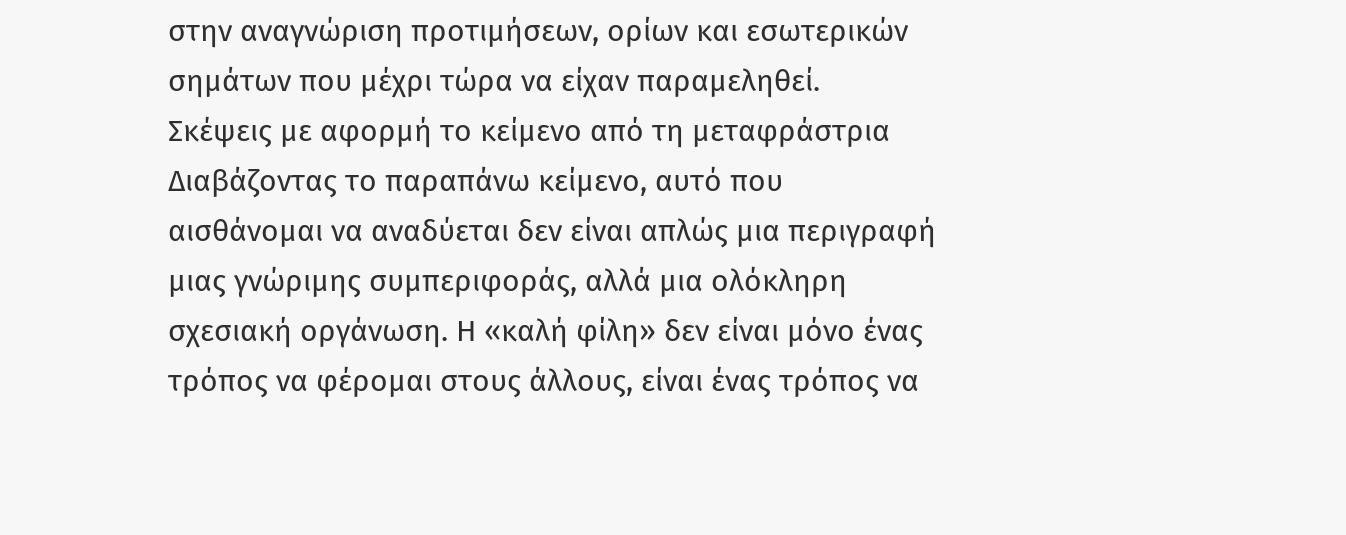στην αναγνώριση προτιμήσεων, ορίων και εσωτερικών σημάτων που μέχρι τώρα να είχαν παραμεληθεί.
Σκέψεις με αφορμή το κείμενο από τη μεταφράστρια
Διαβάζοντας το παραπάνω κείμενο, αυτό που αισθάνομαι να αναδύεται δεν είναι απλώς μια περιγραφή μιας γνώριμης συμπεριφοράς, αλλά μια ολόκληρη σχεσιακή οργάνωση. Η «καλή φίλη» δεν είναι μόνο ένας τρόπος να φέρομαι στους άλλους, είναι ένας τρόπος να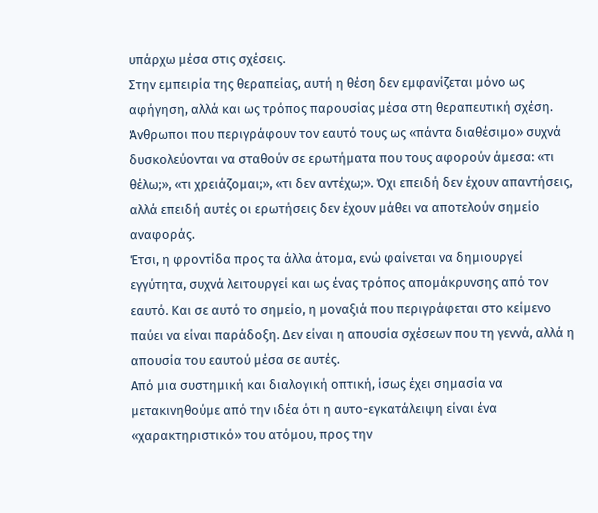υπάρχω μέσα στις σχέσεις.
Στην εμπειρία της θεραπείας, αυτή η θέση δεν εμφανίζεται μόνο ως αφήγηση, αλλά και ως τρόπος παρουσίας μέσα στη θεραπευτική σχέση. Άνθρωποι που περιγράφουν τον εαυτό τους ως «πάντα διαθέσιμο» συχνά δυσκολεύονται να σταθούν σε ερωτήματα που τους αφορούν άμεσα: «τι θέλω;», «τι χρειάζομαι;», «τι δεν αντέχω;». Όχι επειδή δεν έχουν απαντήσεις, αλλά επειδή αυτές οι ερωτήσεις δεν έχουν μάθει να αποτελούν σημείο αναφοράς.
Έτσι, η φροντίδα προς τα άλλα άτομα, ενώ φαίνεται να δημιουργεί εγγύτητα, συχνά λειτουργεί και ως ένας τρόπος απομάκρυνσης από τον εαυτό. Και σε αυτό το σημείο, η μοναξιά που περιγράφεται στο κείμενο παύει να είναι παράδοξη. Δεν είναι η απουσία σχέσεων που τη γεννά, αλλά η απουσία του εαυτού μέσα σε αυτές.
Από μια συστημική και διαλογική οπτική, ίσως έχει σημασία να μετακινηθούμε από την ιδέα ότι η αυτο-εγκατάλειψη είναι ένα «χαρακτηριστικό» του ατόμου, προς την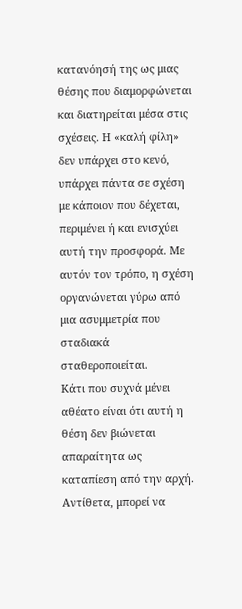κατανόησή της ως μιας θέσης που διαμορφώνεται και διατηρείται μέσα στις σχέσεις. Η «καλή φίλη» δεν υπάρχει στο κενό, υπάρχει πάντα σε σχέση με κάποιον που δέχεται, περιμένει ή και ενισχύει αυτή την προσφορά. Με αυτόν τον τρόπο, η σχέση οργανώνεται γύρω από μια ασυμμετρία που σταδιακά σταθεροποιείται.
Κάτι που συχνά μένει αθέατο είναι ότι αυτή η θέση δεν βιώνεται απαραίτητα ως καταπίεση από την αρχή. Αντίθετα, μπορεί να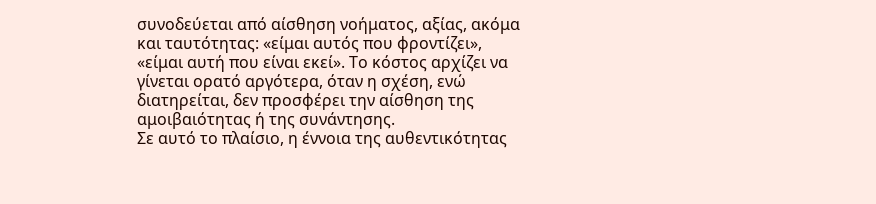συνοδεύεται από αίσθηση νοήματος, αξίας, ακόμα και ταυτότητας: «είμαι αυτός που φροντίζει», «είμαι αυτή που είναι εκεί». Το κόστος αρχίζει να γίνεται ορατό αργότερα, όταν η σχέση, ενώ διατηρείται, δεν προσφέρει την αίσθηση της αμοιβαιότητας ή της συνάντησης.
Σε αυτό το πλαίσιο, η έννοια της αυθεντικότητας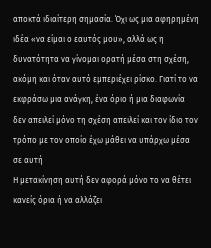αποκτά ιδιαίτερη σημασία. Όχι ως μια αφηρημένη ιδέα «να είμαι ο εαυτός μου», αλλά ως η δυνατότητα να γίνομαι ορατή μέσα στη σχέση, ακόμη και όταν αυτό εμπεριέχει ρίσκο. Γιατί το να εκφράσω μια ανάγκη, ένα όριο ή μια διαφωνία δεν απειλεί μόνο τη σχέση απειλεί και τον ίδιο τον τρόπο με τον οποίο έχω μάθει να υπάρχω μέσα σε αυτή
Η μετακίνηση αυτή δεν αφορά μόνο το να θέτει κανείς όρια ή να αλλάζει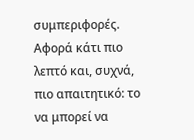συμπεριφορές. Αφορά κάτι πιο λεπτό και, συχνά, πιο απαιτητικό: το να μπορεί να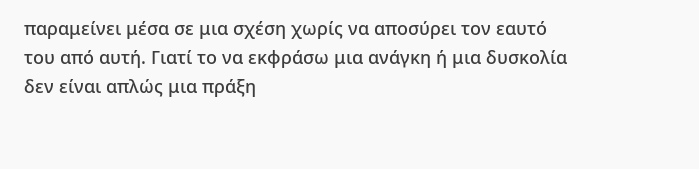παραμείνει μέσα σε μια σχέση χωρίς να αποσύρει τον εαυτό του από αυτή. Γιατί το να εκφράσω μια ανάγκη ή μια δυσκολία δεν είναι απλώς μια πράξη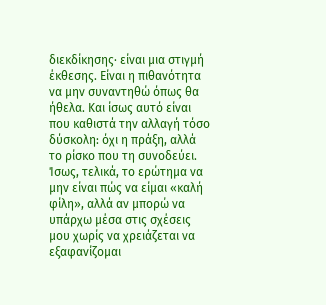διεκδίκησης· είναι μια στιγμή έκθεσης. Είναι η πιθανότητα να μην συναντηθώ όπως θα ήθελα. Και ίσως αυτό είναι που καθιστά την αλλαγή τόσο δύσκολη: όχι η πράξη, αλλά το ρίσκο που τη συνοδεύει.
Ίσως, τελικά, το ερώτημα να μην είναι πώς να είμαι «καλή φίλη», αλλά αν μπορώ να υπάρχω μέσα στις σχέσεις μου χωρίς να χρειάζεται να εξαφανίζομαι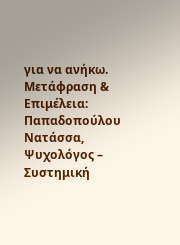για να ανήκω.
Μετάφραση & Επιμέλεια: Παπαδοπούλου Νατάσσα, Ψυχολόγος – Συστημική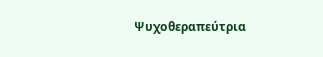Ψυχοθεραπεύτρια